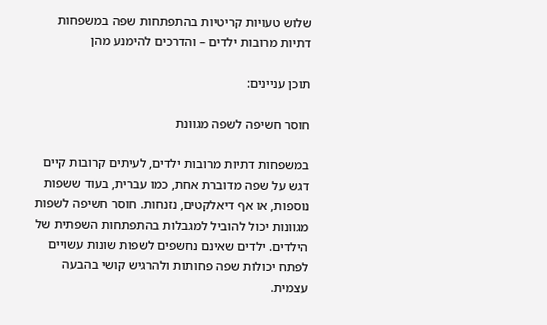שלוש טעויות קריטיות בהתפתחות שפה במשפחות דתיות מרובות ילדים – והדרכים להימנע מהן

תוכן עניינים:

חוסר חשיפה לשפה מגוונת

במשפחות דתיות מרובות ילדים, לעיתים קרובות קיים דגש על שפה מדוברת אחת, כמו עברית, בעוד ששפות נוספות, או אף דיאלקטים, נזנחות. חוסר חשיפה לשפות מגוונות יכול להוביל למגבלות בהתפתחות השפתית של הילדים. ילדים שאינם נחשפים לשפות שונות עשויים לפתח יכולות שפה פחותות ולהרגיש קושי בהבעה עצמית.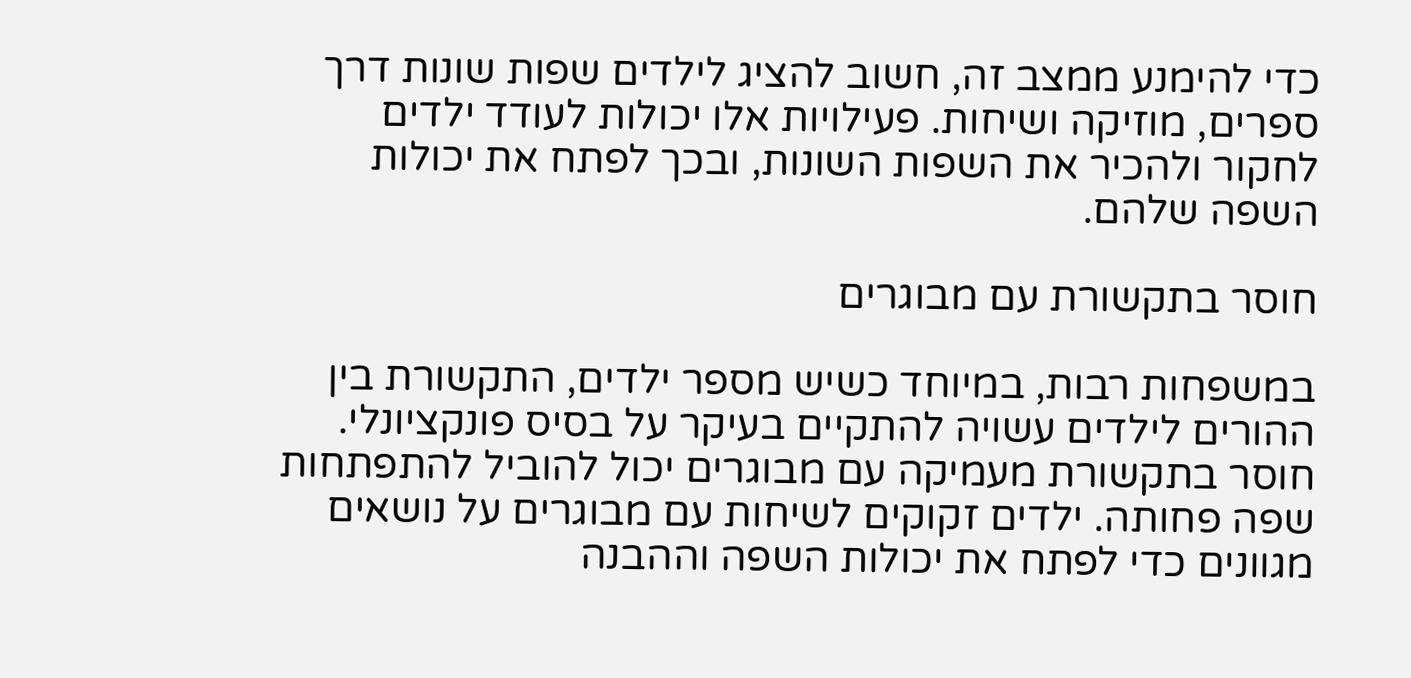כדי להימנע ממצב זה, חשוב להציג לילדים שפות שונות דרך ספרים, מוזיקה ושיחות. פעילויות אלו יכולות לעודד ילדים לחקור ולהכיר את השפות השונות, ובכך לפתח את יכולות השפה שלהם.

חוסר בתקשורת עם מבוגרים

במשפחות רבות, במיוחד כשיש מספר ילדים, התקשורת בין ההורים לילדים עשויה להתקיים בעיקר על בסיס פונקציונלי. חוסר בתקשורת מעמיקה עם מבוגרים יכול להוביל להתפתחות שפה פחותה. ילדים זקוקים לשיחות עם מבוגרים על נושאים מגוונים כדי לפתח את יכולות השפה וההבנה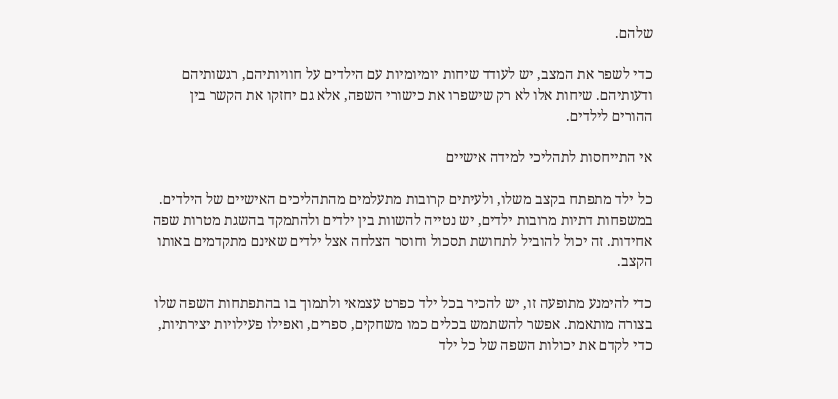שלהם.

כדי לשפר את המצב, יש לעודד שיחות יומיומיות עם הילדים על חוויותיהם, רגשותיהם ודעותיהם. שיחות אלו לא רק שישפרו את כישורי השפה, אלא גם יחזקו את הקשר בין ההורים לילדים.

אי התייחסות לתהליכי למידה אישיים

כל ילד מתפתח בקצב משלו, ולעיתים קרובות מתעלמים מהתהליכים האישיים של הילדים. במשפחות דתיות מרובות ילדים, יש נטייה להשוות בין ילדים ולהתמקד בהשגת מטרות שפה אחידות. זה יכול להוביל לתחושת תסכול וחוסר הצלחה אצל ילדים שאינם מתקדמים באותו הקצב.

כדי להימנע מתופעה זו, יש להכיר בכל ילד כפרט עצמאי ולתמוך בו בהתפתחות השפה שלו בצורה מותאמת. אפשר להשתמש בכלים כמו משחקים, ספרים, ואפילו פעילויות יצירתיות, כדי לקדם את יכולות השפה של כל ילד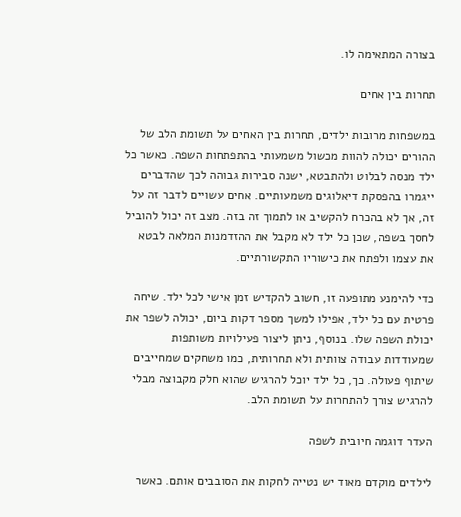בצורה המתאימה לו.

תחרות בין אחים

במשפחות מרובות ילדים, תחרות בין האחים על תשומת הלב של ההורים יכולה להוות מכשול משמעותי בהתפתחות השפה. כאשר כל ילד מנסה לבלוט ולהתבטא, ישנה סבירות גבוהה לכך שהדברים ייגמרו בהפסקת דיאלוגים משמעותיים. אחים עשויים לדבר זה על זה, אך לא בהכרח להקשיב או לתמוך זה בזה. מצב זה יכול להוביל לחסך בשפה, שכן כל ילד לא מקבל את ההזדמנות המלאה לבטא את עצמו ולפתח את כישוריו התקשורתיים.

כדי להימנע מתופעה זו, חשוב להקדיש זמן אישי לכל ילד. שיחה פרטית עם כל ילד, אפילו למשך מספר דקות ביום, יכולה לשפר את יכולת השפה שלו. בנוסף, ניתן ליצור פעילויות משותפות שמעודדות עבודה צוותית ולא תחרותית, כמו משחקים שמחייבים שיתוף פעולה. כך, כל ילד יוכל להרגיש שהוא חלק מקבוצה מבלי להרגיש צורך להתחרות על תשומת הלב.

העדר דוגמה חיובית לשפה

לילדים מוקדם מאוד יש נטייה לחקות את הסובבים אותם. כאשר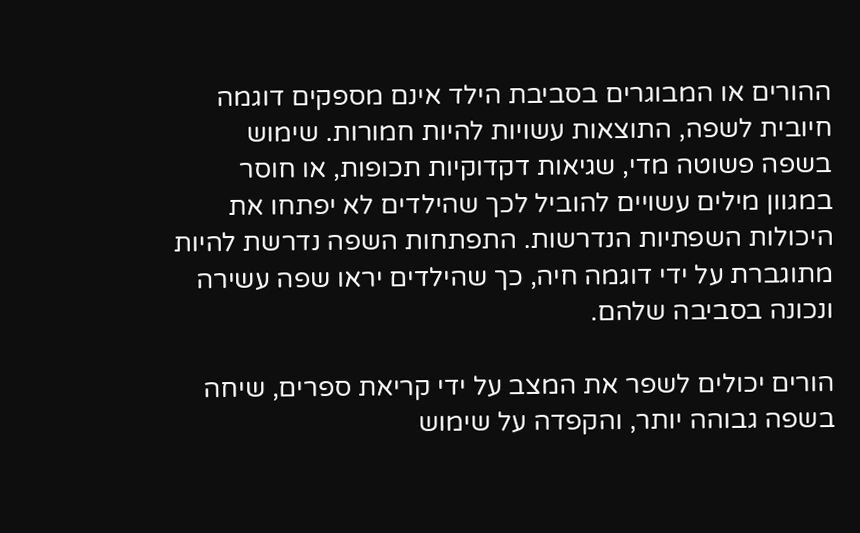ההורים או המבוגרים בסביבת הילד אינם מספקים דוגמה חיובית לשפה, התוצאות עשויות להיות חמורות. שימוש בשפה פשוטה מדי, שגיאות דקדוקיות תכופות, או חוסר במגוון מילים עשויים להוביל לכך שהילדים לא יפתחו את היכולות השפתיות הנדרשות. התפתחות השפה נדרשת להיות מתוגברת על ידי דוגמה חיה, כך שהילדים יראו שפה עשירה ונכונה בסביבה שלהם.

הורים יכולים לשפר את המצב על ידי קריאת ספרים, שיחה בשפה גבוהה יותר, והקפדה על שימוש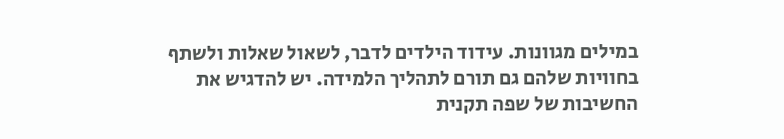במילים מגוונות. עידוד הילדים לדבר, לשאול שאלות ולשתף בחוויות שלהם גם תורם לתהליך הלמידה. יש להדגיש את החשיבות של שפה תקנית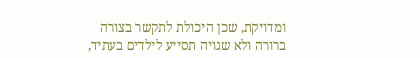ומדויקת, שכן היכולת לתקשר בצורה ברורה ולא שגויה תסייע לילדים בעתיד,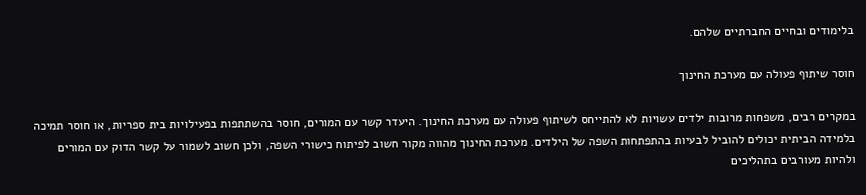בלימודים ובחיים החברתיים שלהם.

חוסר שיתוף פעולה עם מערכת החינוך

במקרים רבים, משפחות מרובות ילדים עשויות לא להתייחס לשיתוף פעולה עם מערכת החינוך. היעדר קשר עם המורים, חוסר בהשתתפות בפעילויות בית ספריות, או חוסר תמיכה בלמידה הביתית יכולים להוביל לבעיות בהתפתחות השפה של הילדים. מערכת החינוך מהווה מקור חשוב לפיתוח כישורי השפה, ולכן חשוב לשמור על קשר הדוק עם המורים ולהיות מעורבים בתהליכים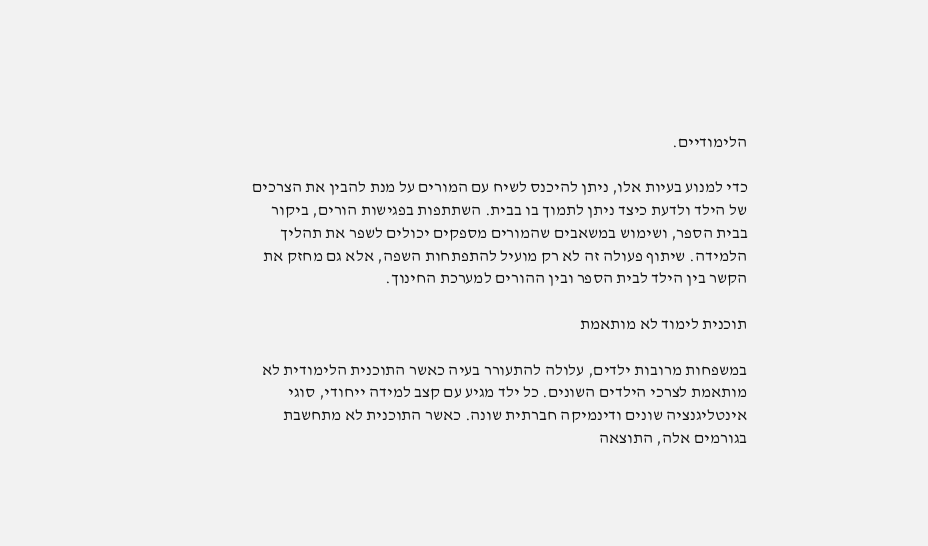הלימודיים.

כדי למנוע בעיות אלו, ניתן להיכנס לשיח עם המורים על מנת להבין את הצרכים של הילד ולדעת כיצד ניתן לתמוך בו בבית. השתתפות בפגישות הורים, ביקור בבית הספר, ושימוש במשאבים שהמורים מספקים יכולים לשפר את תהליך הלמידה. שיתוף פעולה זה לא רק מועיל להתפתחות השפה, אלא גם מחזק את הקשר בין הילד לבית הספר ובין ההורים למערכת החינוך.

תוכנית לימוד לא מותאמת

במשפחות מרובות ילדים, עלולה להתעורר בעיה כאשר התוכנית הלימודית לא מותאמת לצרכי הילדים השונים. כל ילד מגיע עם קצב למידה ייחודי, סוגי אינטליגנציה שונים ודינמיקה חברתית שונה. כאשר התוכנית לא מתחשבת בגורמים אלה, התוצאה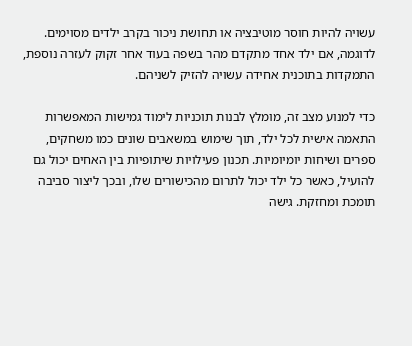עשויה להיות חוסר מוטיבציה או תחושת ניכור בקרב ילדים מסוימים. לדוגמה, אם ילד אחד מתקדם מהר בשפה בעוד אחר זקוק לעזרה נוספת, התמקדות בתוכנית אחידה עשויה להזיק לשניהם.

כדי למנוע מצב זה, מומלץ לבנות תוכניות לימוד גמישות המאפשרות התאמה אישית לכל ילד, תוך שימוש במשאבים שונים כמו משחקים, ספרים ושיחות יומיומיות. תכנון פעילויות שיתופיות בין האחים יכול גם להועיל, כאשר כל ילד יכול לתרום מהכישורים שלו, ובכך ליצור סביבה תומכת ומחזקת. גישה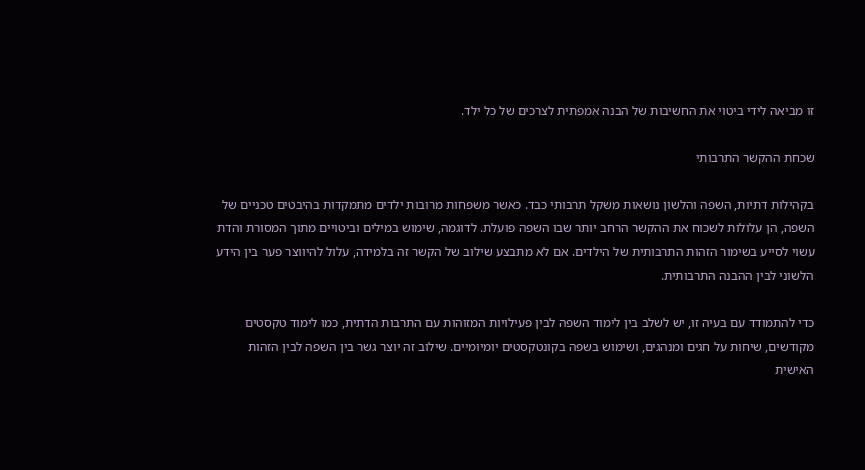זו מביאה לידי ביטוי את החשיבות של הבנה אמפתית לצרכים של כל ילד.

שכחת ההקשר התרבותי

בקהילות דתיות, השפה והלשון נושאות משקל תרבותי כבד. כאשר משפחות מרובות ילדים מתמקדות בהיבטים טכניים של השפה, הן עלולות לשכוח את ההקשר הרחב יותר שבו השפה פועלת. לדוגמה, שימוש במילים וביטויים מתוך המסורת והדת עשוי לסייע בשימור הזהות התרבותית של הילדים. אם לא מתבצע שילוב של הקשר זה בלמידה, עלול להיווצר פער בין הידע הלשוני לבין ההבנה התרבותית.

כדי להתמודד עם בעיה זו, יש לשלב בין לימוד השפה לבין פעילויות המזוהות עם התרבות הדתית, כמו לימוד טקסטים מקודשים, שיחות על חגים ומנהגים, ושימוש בשפה בקונטקסטים יומיומיים. שילוב זה יוצר גשר בין השפה לבין הזהות האישית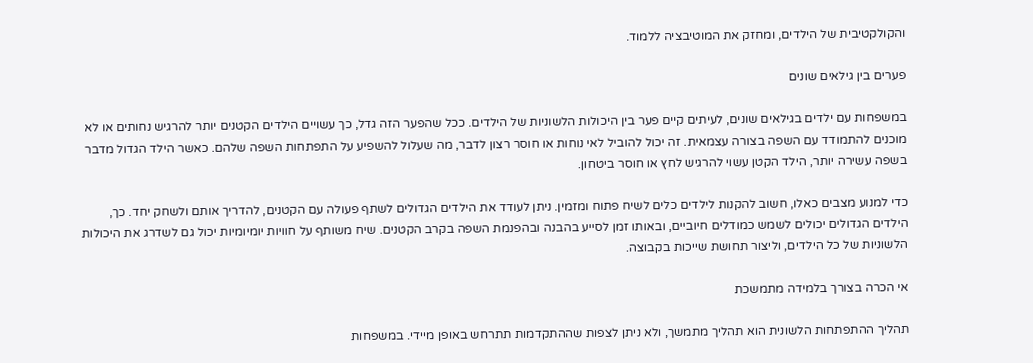והקולקטיבית של הילדים, ומחזק את המוטיבציה ללמוד.

פערים בין גילאים שונים

במשפחות עם ילדים בגילאים שונים, לעיתים קיים פער בין היכולות הלשוניות של הילדים. ככל שהפער הזה גדל, כך עשויים הילדים הקטנים יותר להרגיש נחותים או לא מוכנים להתמודד עם השפה בצורה עצמאית. זה יכול להוביל לאי נוחות או חוסר רצון לדבר, מה שעלול להשפיע על התפתחות השפה שלהם. כאשר הילד הגדול מדבר בשפה עשירה יותר, הילד הקטן עשוי להרגיש לחץ או חוסר ביטחון.

כדי למנוע מצבים כאלו, חשוב להקנות לילדים כלים לשיח פתוח ומזמין. ניתן לעודד את הילדים הגדולים לשתף פעולה עם הקטנים, להדריך אותם ולשחק יחד. כך, הילדים הגדולים יכולים לשמש כמודלים חיוביים, ובאותו זמן לסייע בהבנה ובהפנמת השפה בקרב הקטנים. שיח משותף על חוויות יומיומיות יכול גם לשדרג את היכולות הלשוניות של כל הילדים, וליצור תחושת שייכות בקבוצה.

אי הכרה בצורך בלמידה מתמשכת

תהליך ההתפתחות הלשונית הוא תהליך מתמשך, ולא ניתן לצפות שההתקדמות תתרחש באופן מיידי. במשפחות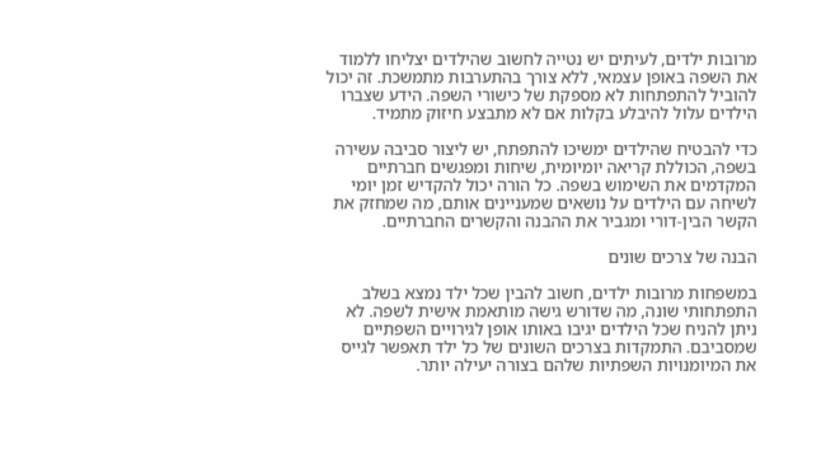מרובות ילדים, לעיתים יש נטייה לחשוב שהילדים יצליחו ללמוד את השפה באופן עצמאי, ללא צורך בהתערבות מתמשכת. זה יכול להוביל להתפתחות לא מספקת של כישורי השפה. הידע שצברו הילדים עלול להיבלע בקלות אם לא מתבצע חיזוק מתמיד.

כדי להבטיח שהילדים ימשיכו להתפתח, יש ליצור סביבה עשירה בשפה, הכוללת קריאה יומיומית, שיחות ומפגשים חברתיים המקדמים את השימוש בשפה. כל הורה יכול להקדיש זמן יומי לשיחה עם הילדים על נושאים שמעניינים אותם, מה שמחזק את הקשר הבין-דורי ומגביר את ההבנה והקשרים החברתיים.

הבנה של צרכים שונים

במשפחות מרובות ילדים, חשוב להבין שכל ילד נמצא בשלב התפתחותי שונה, מה שדורש גישה מותאמת אישית לשפה. לא ניתן להניח שכל הילדים יגיבו באותו אופן לגירויים השפתיים שמסביבם. התמקדות בצרכים השונים של כל ילד תאפשר לגייס את המיומנויות השפתיות שלהם בצורה יעילה יותר.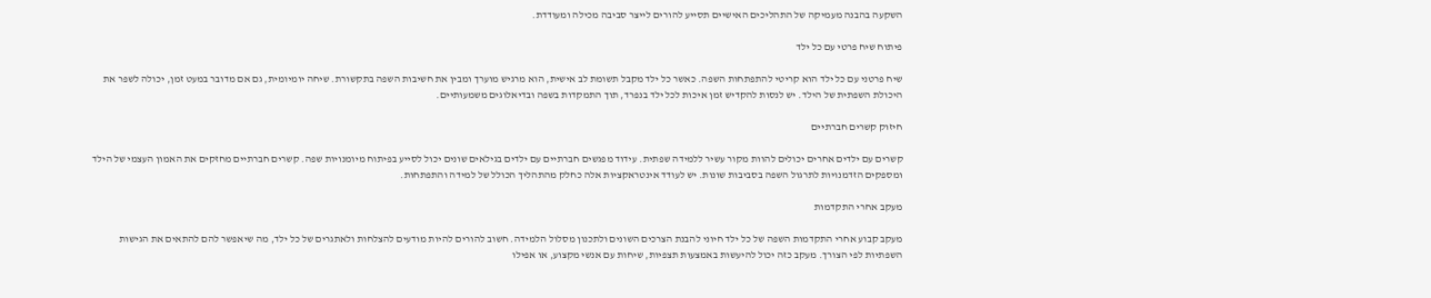השקעה בהבנה מעמיקה של התהליכים האישיים תסייע להורים לייצר סביבה מכילה ומעודדת.

פיתוח שיח פרטי עם כל ילד

שיח פרטני עם כל ילד הוא קריטי להתפתחות השפה. כאשר כל ילד מקבל תשומת לב אישית, הוא מרגיש מוערך ומבין את חשיבות השפה בתקשורת. שיחה יומיומית, גם אם מדובר במעט זמן, יכולה לשפר את היכולת השפתית של הילד. יש לנסות להקדיש זמן איכות לכל ילד בנפרד, תוך התמקדות בשפה ובדיאלוגים משמעותיים.

חיזוק קשרים חברתיים

קשרים עם ילדים אחרים יכולים להוות מקור עשיר ללמידה שפתית. עידוד מפגשים חברתיים עם ילדים בגילאים שונים יכול לסייע בפיתוח מיומנויות שפה. קשרים חברתיים מחזקים את האמון העצמי של הילד ומספקים הזדמנויות לתרגול השפה בסביבות שונות. יש לעודד אינטראקציות אלה כחלק מהתהליך הכולל של למידה והתפתחות.

מעקב אחרי התקדמות

מעקב קבוע אחרי התקדמות השפה של כל ילד חיוני להבנת הצרכים השונים ולתכנון מסלול הלמידה. חשוב להורים להיות מודעים להצלחות ולאתגרים של כל ילד, מה שיאפשר להם להתאים את הגישות השפתיות לפי הצורך. מעקב כזה יכול להיעשות באמצעות תצפיות, שיחות עם אנשי מקצוע, או אפילו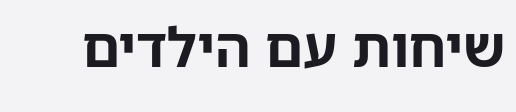שיחות עם הילדים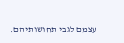עצמם לגבי תחושותיהם.